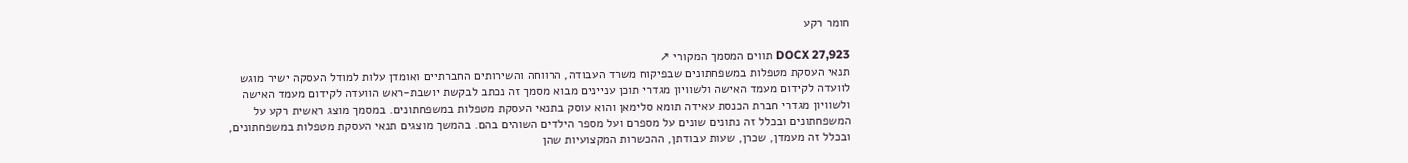חומר רקע

DOCX 27,923 תווים המסמך המקורי ↗
תנאי העסקת מטפלות במשפחתונים שבפיקוח משרד העבודה, הרווחה והשירותים החברתיים ואומדן עלות למודל העסקה ישיר מוגש לוועדה לקידום מעמד האישה ולשוויון מגדרי תוכן עניינים מבוא מסמך זה נכתב לבקשת יושבת-ראש הוועדה לקידום מעמד האישה ולשוויון מגדרי חברת הכנסת עאידה תומא סלימאן והוא עוסק בתנאי העסקת מטפלות במשפחתונים. במסמך מוצג ראשית רקע על המשפחתונים ובכלל זה נתונים שונים על מספרם ועל מספר הילדים השוהים בהם. בהמשך מוצגים תנאי העסקת מטפלות במשפחתונים, ובכלל זה מעמדן, שכרן, שעות עבודתן, ההכשרות המקצועיות שהן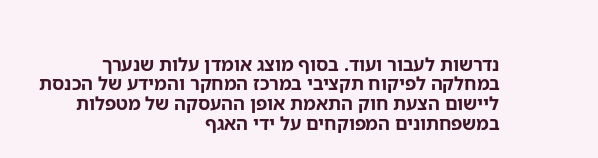נדרשות לעבור ועוד. בסוף מוצג אומדן עלות שנערך במחלקה לפיקוח תקציבי במרכז המחקר והמידע של הכנסת ליישום הצעת חוק התאמת אופן ההעסקה של מטפלות במשפחתונים המפוקחים על ידי האגף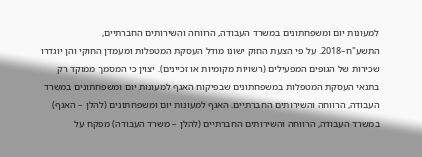למעונות יום ומשפחתונים במשרד העבודה, הרווחה והשירותים החברתיים, התשע"ח–2018. על פי הצעת החוק ישונו מודל העסקת המטפלות ומעמדן החוקי והן יוגדרו שכירות של הגופים המפעילים (רשויות מקומיות או זכיינים). יצוין כי המסמך ממוקד רק בתנאי העסקת המטפלות במשפחתונים שבפיקוח האגף למעונות יום ומשפחתונים במשרד העבודה, הרווחה והשירותים החברתיים. האגף למעונות יום ומשפחתונים (להלן – האגף) במשרד העבודה, הרווחה והשירותים החברתיים (להלן – משרד העבודה) מפקח על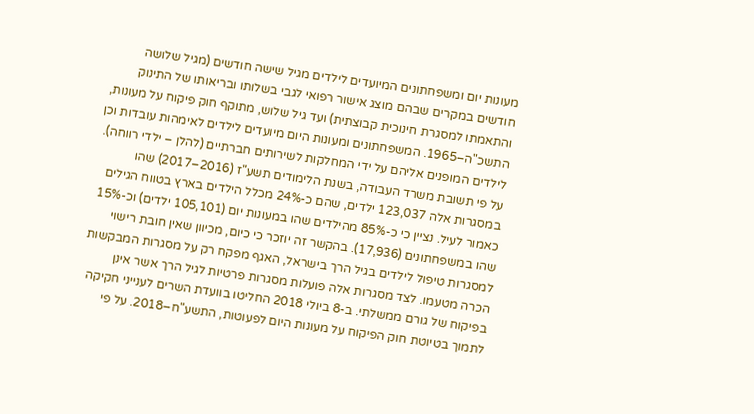מעונות יום ומשפחתונים המיועדים לילדים מגיל שישה חודשים (מגיל שלושה חודשים במקרים שבהם מוצג אישור רפואי לגבי בשלותו ובריאותו של התינוק והתאמתו למסגרת חינוכית קבוצתית) ועד גיל שלוש, מתוקף חוק פיקוח על מעונות, התשכ"ה–1965. המשפחתונים ומעונות היום מיועדים לילדים לאימהות עובדות וכן לילדים המופנים אליהם על ידי המחלקות לשירותים חברתיים (להלן – ילדי רווחה). על פי תשובת משרד העבודה, בשנת הלימודים תשע"ז (2016–2017) שהו במסגרות אלה 123,037 ילדים, שהם כ-24% מכלל הילדים בארץ בטווח הגילים כאמור לעיל. נציין כי כ-85% מהילדים שהו במעונות יום (105,101 ילדים) וכ-15% שהו במשפחתונים (17,936). בהקשר זה יוזכר כי כיום, מכיוון שאין חובת רישוי למסגרות טיפול לילדים בגיל הרך בישראל, האגף מפקח רק על מסגרות המבקשות הכרה מטעמו. לצד מסגרות אלה פועלות מסגרות פרטיות לגיל הרך אשר אינן בפיקוח של גורם ממשלתי. ב-8 ביולי 2018 החליטו בוועדת השרים לענייני חקיקה לתמוך בטיוטת חוק הפיקוח על מעונות היום לפעוטות, התשע"ח–2018. על פי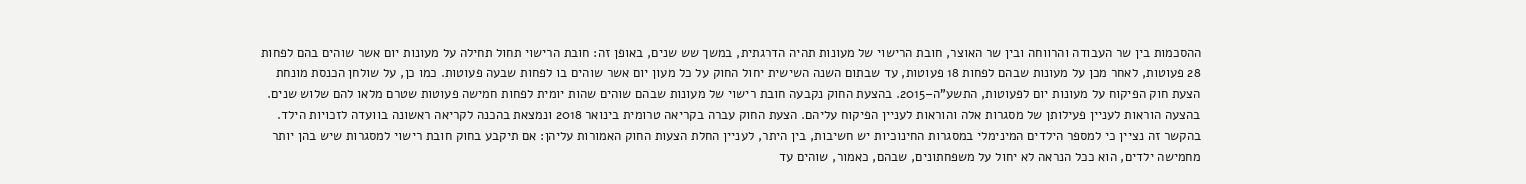ההסכמות בין שר העבודה והרווחה ובין שר האוצר, חובת הרישוי של מעונות תהיה הדרגתית, במשך שש שנים, באופן זה: חובת הרישוי תחול תחילה על מעונות יום אשר שוהים בהם לפחות 28 פעוטות, לאחר מכן על מעונות שבהם לפחות 18 פעוטות, עד שבתום השנה השישית יחול החוק על כל מעון יום אשר שוהים בו לפחות שבעה פעוטות. כמו כן, על שולחן הכנסת מונחת הצעת חוק הפיקוח על מעונות יום לפעוטות, התשע"ה–2015. בהצעת החוק נקבעה חובת רישוי של מעונות שבהם שוהים שהות יומית לפחות חמישה פעוטות שטרם מלאו להם שלוש שנים. בהצעה הוראות לעניין פעילותן של מסגרות אלה והוראות לעניין הפיקוח עליהם. הצעת החוק עברה בקריאה טרומית בינואר 2018 ונמצאת בהכנה לקריאה ראשונה בוועדה לזכויות הילד. בהקשר זה נציין כי למספר הילדים המינימלי במסגרות החינוכיות יש חשיבות, בין היתר, לעניין החלת הצעות החוק האמורות עליהן: אם תיקבע בחוק חובת רישוי למסגרות שיש בהן יותר מחמישה ילדים, הוא ככל הנראה לא יחול על משפחתונים, שבהם, כאמור, שוהים עד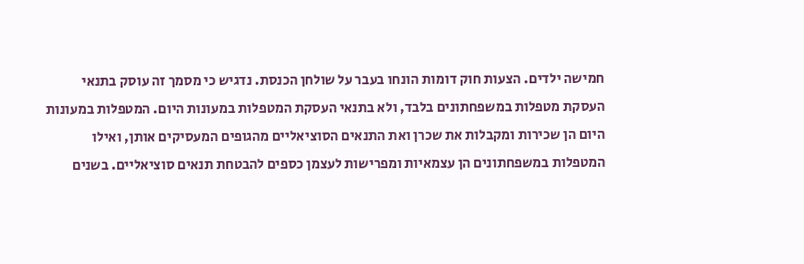חמישה ילדים. הצעות חוק דומות הונחו בעבר על שולחן הכנסת. נדגיש כי מסמך זה עוסק בתנאי העסקת מטפלות במשפחתונים בלבד, ולא בתנאי העסקת המטפלות במעונות היום. המטפלות במעונות היום הן שכירות ומקבלות את שכרן ואת התנאים הסוציאליים מהגופים המעסיקים אותן, ואילו המטפלות במשפחתונים הן עצמאיות ומפרישות לעצמן כספים להבטחת תנאים סוציאליים. בשנים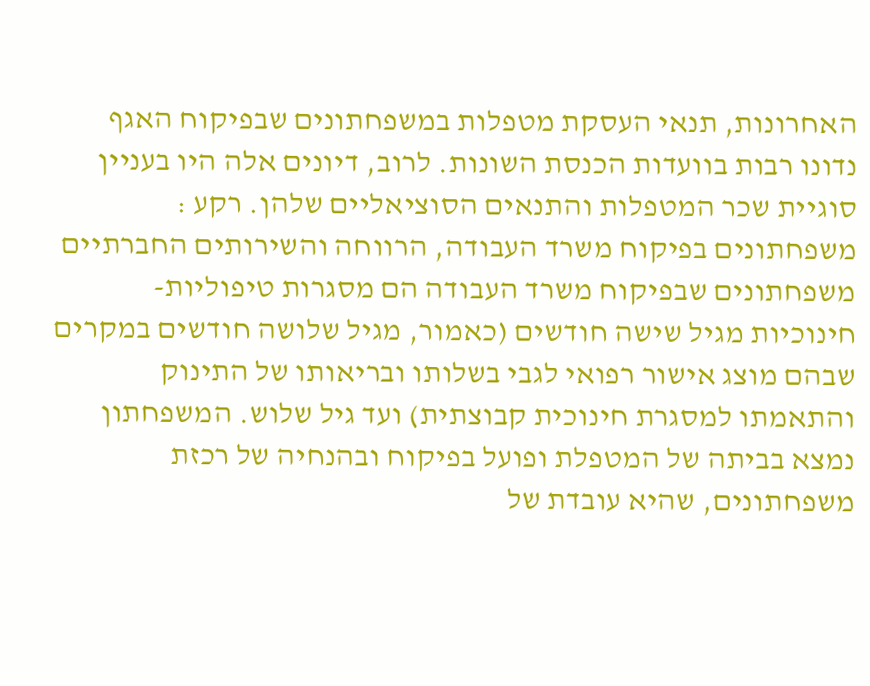האחרונות, תנאי העסקת מטפלות במשפחתונים שבפיקוח האגף נדונו רבות בוועדות הכנסת השונות. לרוב, דיונים אלה היו בעניין סוגיית שכר המטפלות והתנאים הסוציאליים שלהן. רקע : משפחתונים בפיקוח משרד העבודה, הרווחה והשירותים החברתיים משפחתונים שבפיקוח משרד העבודה הם מסגרות טיפוליות-חינוכיות מגיל שישה חודשים (כאמור, מגיל שלושה חודשים במקרים שבהם מוצג אישור רפואי לגבי בשלותו ובריאותו של התינוק והתאמתו למסגרת חינוכית קבוצתית) ועד גיל שלוש. המשפחתון נמצא בביתה של המטפלת ופועל בפיקוח ובהנחיה של רכזת משפחתונים, שהיא עובדת של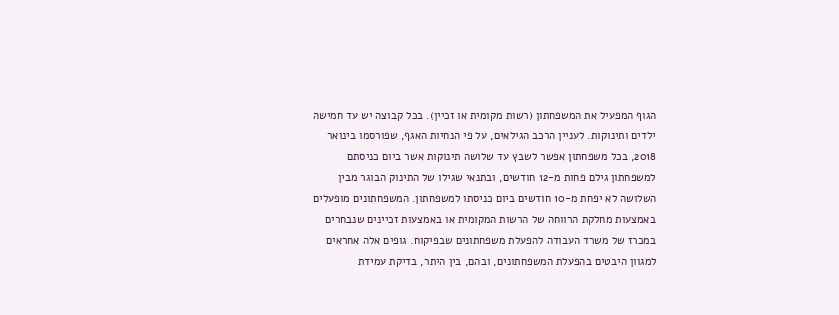הגוף המפעיל את המשפחתון (רשות מקומית או זכיין). בכל קבוצה יש עד חמישה ילדים ותינוקות. לעניין הרכב הגילאים, על פי הנחיות האגף, שפורסמו בינואר 2018, בכל משפחתון אפשר לשבץ עד שלושה תינוקות אשר ביום כניסתם למשפחתון גילם פחות מ-12 חודשים, ובתנאי שגילו של התינוק הבוגר מבין השלושה לא יפחת מ-10 חודשים ביום כניסתו למשפחתון. המשפחתונים מופעלים באמצעות מחלקת הרווחה של הרשות המקומית או באמצעות זכיינים שנבחרים במכרז של משרד העבודה להפעלת משפחתונים שבפיקוח. גופים אלה אחראים למגוון היבטים בהפעלת המשפחתונים, ובהם, בין היתר, בדיקת עמידת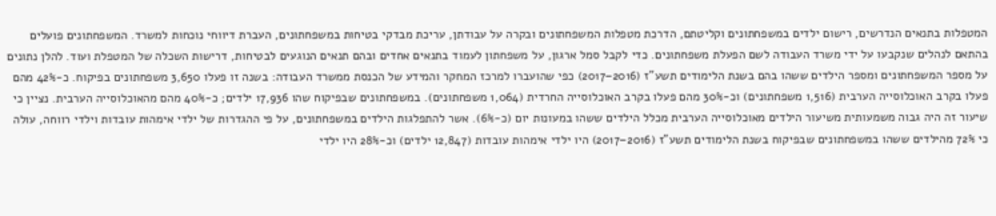המטפלות בתנאים הנדרשים, רישום ילדים במשפחתונים וקליטתם, הדרכת מטפלות המשפחתונים ובקרה על עבודתן, עריכת מבדקי בטיחות במשפחתונים, העברת דיווחי נוכחות למשרד. המשפחתונים פועלים בהתאם לנהלים שנקבעו על ידי משרד העבודה לשם הפעלת משפחתונים. כדי לקבל סמל ארגון, על משפחתון לעמוד בתנאים אחדים ובהם תנאים הנוגעים לבטיחות, דרישות השכלה של המטפלת ועוד. להלן נתונים על מספר המשפחתונים ומספר הילדים ששהו בהם בשנת הלימודים תשע"ז (2016–2017) כפי שהועברו למרכז המחקר והמידע של הכנסת ממשרד העבודה: בשנה זו פעלו 3,650 משפחתונים בפיקוח. כ-42% מהם פעלו בקרב האוכלוסייה הערבית (1,516 משפחתונים) וכ-30% מהם פעלו בקרב האוכלוסייה החרדית (1,064 משפחתונים). במשפחתונים שבפיקוח שהו 17,936 ילדים; כ-40% מהם מהאוכלוסייה הערבית. נציין כי שיעור זה היה גבוה משמעותית משיעור הילדים מאוכלוסייה הערבית מכלל הילדים ששהו במעונות יום (כ-6%). אשר להתפלגות הילדים במשפחתונים, על פי ההגדרות של ילדי אימהות עובדות וילדי רווחה, עולה כי 72% מהילדים ששהו במשפחתונים שבפיקוח בשנת הלימודים תשע"ז (2016–2017) היו ילדי אימהות עובדות (12,847 ילדים) וכ-28% היו ילדי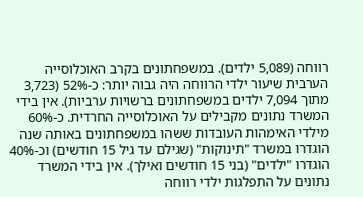רווחה (5,089 ילדים). במשפחתונים בקרב האוכלוסייה הערבית שיעור ילדי הרווחה היה גבוה יותר: כ-52% (3,723 מתוך 7,094 ילדים במשפחתונים ברשויות ערביות). אין בידי המשרד נתונים מקבילים על האוכלוסייה החרדית. כ-60% מילדי האימהות העובדות ששהו במשפחתונים באותה שנה הוגדרו במשרד "תינוקות" (שגילם עד גיל 15 חודשים) וכ-40% הוגדרו "ילדים" (בני 15 חודשים ואילך). אין בידי המשרד נתונים על התפלגות ילדי רווחה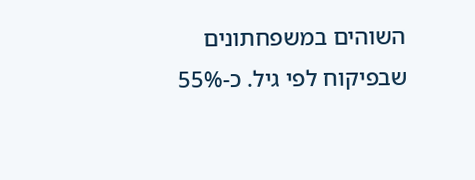השוהים במשפחתונים שבפיקוח לפי גיל. כ-55%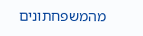מהמשפחתונים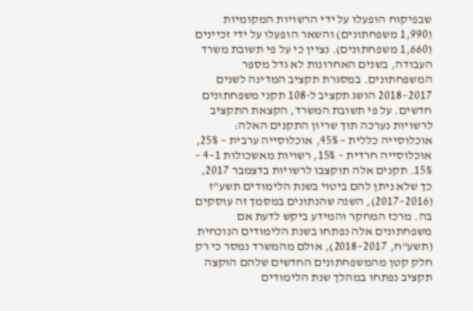שבפיקוח הופעלו על ידי הרשויות המקומיות (1,990 משפחתונים) והשאר הופעלו על ידי זכיינים (1,660 משפחתונים). נציין כי על פי תשובת משרד העבודה, בשנים האחרונות לא גדל מספר המשפחתונים. במסגרת תקציב המדינה לשנים 2017–2018 הושג תקציב ל-108 תקני משפחתונים חדשים. על פי תשובת המשרד, הקצאת התקציב לרשויות נערכה תוך שריון התקנים האלה: אוכלוסייה כללית – 45%, אוכלוסייה ערבית – 25%, אוכלוסייה חרדית – 15%, רשויות מאשכולות 1–4 – 15%. תקנים אלה תוקצבו לרשויות בדצמבר 2017, כך שלא ניתן להם ביטוי בשנת הלימודים תשע"ז (2016–2017), השנה שהנתונים במסמך זה עוסקים בה. מרכז המחקר והמידע ביקש לדעת אם משפחתונים אלה נפתחו בשנת הלימודים הנוכחית (תשע"ח, 2017–2018), אולם מהמשרד נמסר כי רק חלק קטן מהמשפחתונים החדשים שלהם הוקצה תקציב נפתחו במהלך שנת הלימודים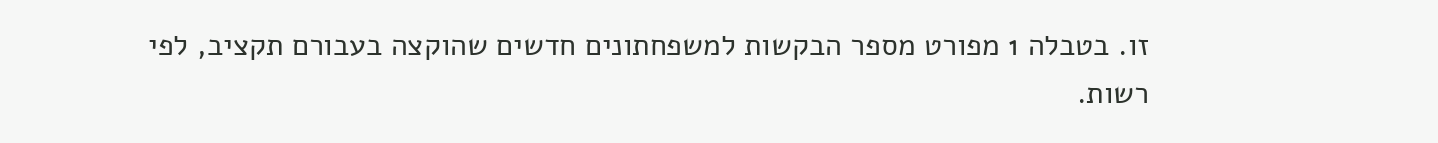זו. בטבלה 1 מפורט מספר הבקשות למשפחתונים חדשים שהוקצה בעבורם תקציב, לפי רשות.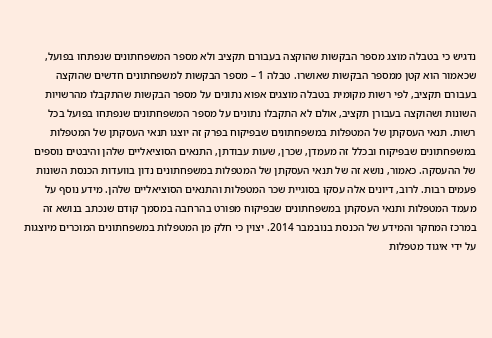נדגיש כי בטבלה מוצג מספר הבקשות שהוקצה בעבורם תקציב ולא מספר המשפחתונים שנפתחו בפועל, שכאמור הוא קטן ממספר הבקשות שאושרו. טבלה 1 – מספר הבקשות למשפחתונים חדשים שהוקצה בעבורם תקציב, לפי רשות מקומית בטבלה מוצגים אפוא נתונים על מספר הבקשות שהתקבלו מהרשויות השונות ושהוקצה בעבורן תקציב, אולם לא התקבלו נתונים על מספר המשפחתונים שנפתחו בפועל בכל רשות. תנאי העסקתן של המטפלות במשפחתונים שבפיקוח בפרק זה יוצגו תנאי העסקתן של המטפלות במשפחתונים שבפיקוח ובכלל זה מעמדן, שכרן, שעות עבודתן, התנאים הסוציאליים שלהן והיבטים נוספים של ההעסקה. כאמור, נושא זה של תנאי העסקתן של המטפלות במשפחתונים נדון בוועדות הכנסת השונות פעמים רבות. לרוב, דיונים אלה עסקו בסוגיית שכר המטפלות והתנאים הסוציאליים שלהן. מידע נוסף על מעמד המטפלות ותנאי העסקתן במשפחתונים שבפיקוח מפורט בהרחבה במסמך קודם שנכתב בנושא זה במרכז המחקר והמידע של הכנסת בנובמבר 2014. יצוין כי חלק מן המטפלות במשפחתונים המוכרים מיוצגות על ידי איגוד מטפלות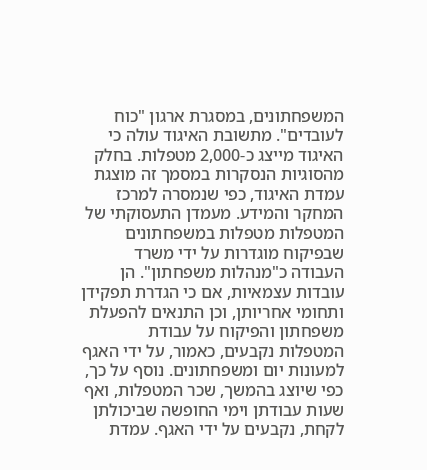המשפחתונים, במסגרת ארגון "כוח לעובדים". מתשובת האיגוד עולה כי האיגוד מייצג כ-2,000 מטפלות. בחלק מהסוגיות הנסקרות במסמך זה מוצגת עמדת האיגוד, כפי שנמסרה למרכז המחקר והמידע. מעמדן התעסוקתי של המטפלות מטפלות במשפחתונים שבפיקוח מוגדרות על ידי משרד העבודה כ"מנהלות משפחתון". הן עובדות עצמאיות, אם כי הגדרת תפקידן ותחומי אחריותן, וכן התנאים להפעלת משפחתון והפיקוח על עבודת המטפלות נקבעים, כאמור, על ידי האגף למעונות יום ומשפחתונים. נוסף על כך, כפי שיוצג בהמשך, שכר המטפלות, ואף שעות עבודתן וימי החופשה שביכולתן לקחת, נקבעים על ידי האגף. עמדת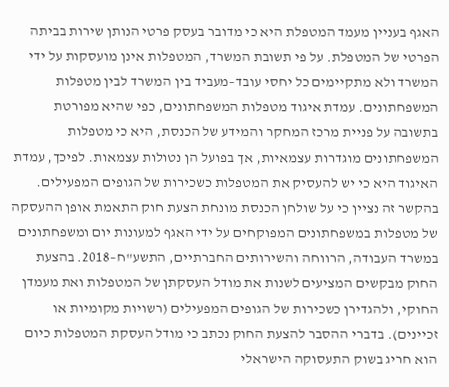האגף בעניין מעמד המטפלת היא כי מדובר בעסק פרטי הנותן שירות בביתה הפרטי של המטפלת. על פי תשובת המשרד, המטפלות אינן מועסקות על ידי המשרד ולא מתקיימים כל יחסי עובד–מעביד בין המשרד לבין מטפלות המשפחתונים. עמדת איגוד מטפלות המשפחתונים, כפי שהיא מפורטת בתשובה על פניית מרכז המחקר והמידע של הכנסת, היא כי מטפלות המשפחתונים מוגדרות עצמאיות, אך בפועל הן נטולות עצמאות. לפיכך, עמדת האיגוד היא כי יש להעסיק את המטפלות כשכירות של הגופים המפעילים. בהקשר זה נציין כי על שולחן הכנסת מונחת הצעת חוק התאמת אופן ההעסקה של מטפלות במשפחתונים המפוקחים על ידי האגף למעונות יום ומשפחתונים במשרד העבודה, הרווחה והשירותים החברתיים, התשע"ח–2018. בהצעת החוק מבקשים המציעים לשנות את מודל העסקתן של המטפלות ואת מעמדן החוקי, ולהגדירן כשכירות של הגופים המפעילים (רשויות מקומיות או זכיינים). בדברי ההסבר להצעת החוק נכתב כי מודל העסקת המטפלות כיום הוא חריג בשוק התעסוקה הישראלי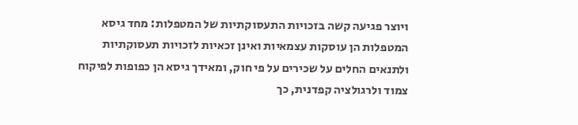ויוצר פגיעה קשה בזכויות התעסוקתיות של המטפלות: מחד גיסא המטפלות הן עוסקות עצמאיות ואינן זכאיות לזכויות תעסוקתיות ולתנאים החלים על שכירים על פי חוק, ומאידך גיסא הן כפופות לפיקוח צמוד ולרגולציה קפדנית, כך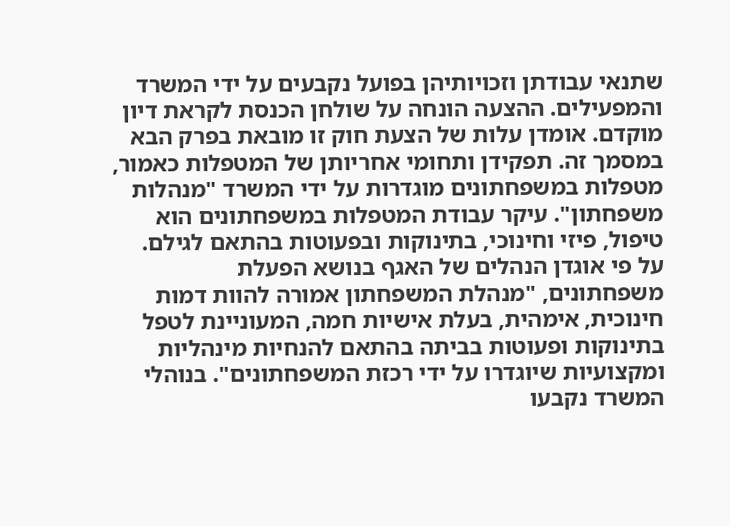שתנאי עבודתן וזכויותיהן בפועל נקבעים על ידי המשרד והמפעילים. ההצעה הונחה על שולחן הכנסת לקראת דיון מוקדם. אומדן עלות של הצעת חוק זו מובאת בפרק הבא במסמך זה. תפקידן ותחומי אחריותן של המטפלות כאמור, מטפלות במשפחתונים מוגדרות על ידי המשרד "מנהלות משפחתון". עיקר עבודת המטפלות במשפחתונים הוא טיפול, פיזי וחינוכי, בתינוקות ובפעוטות בהתאם לגילם. על פי אוגדן הנהלים של האגף בנושא הפעלת משפחתונים, "מנהלת המשפחתון אמורה להוות דמות חינוכית, אימהית, בעלת אישיות חמה, המעוניינת לטפל בתינוקות ופעוטות בביתה בהתאם להנחיות מינהליות ומקצועיות שיוגדרו על ידי רכזת המשפחתונים". בנוהלי המשרד נקבעו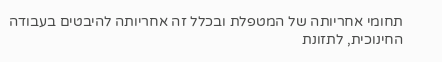תחומי אחריותה של המטפלת ובכלל זה אחריותה להיבטים בעבודה החינוכית, לתזונת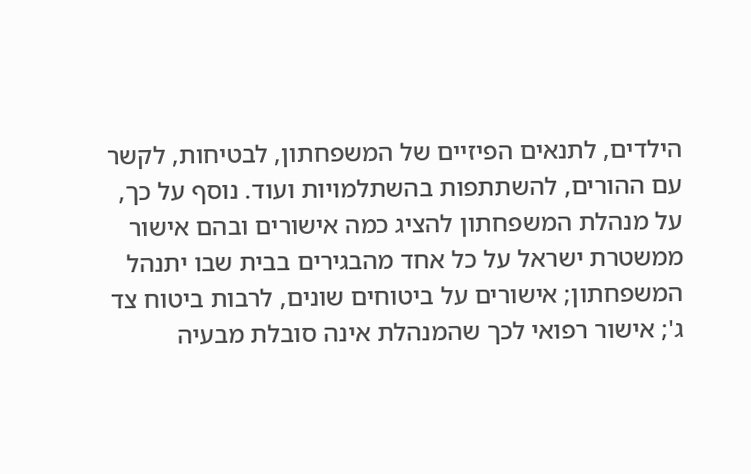הילדים, לתנאים הפיזיים של המשפחתון, לבטיחות, לקשר עם ההורים, להשתתפות בהשתלמויות ועוד. נוסף על כך, על מנהלת המשפחתון להציג כמה אישורים ובהם אישור ממשטרת ישראל על כל אחד מהבגירים בבית שבו יתנהל המשפחתון; אישורים על ביטוחים שונים, לרבות ביטוח צד ג'; אישור רפואי לכך שהמנהלת אינה סובלת מבעיה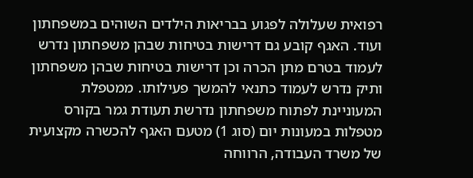רפואית שעלולה לפגוע בבריאות הילדים השוהים במשפחתון ועוד. האגף קובע גם דרישות בטיחות שבהן משפחתון נדרש לעמוד בטרם מתן הכרה וכן דרישות בטיחות שבהן משפחתון ותיק נדרש לעמוד כתנאי להמשך פעילותו. ממטפלת המעוניינת לפתוח משפחתון נדרשת תעודת גמר בקורס מטפלות במעונות יום (סוג 1) מטעם האגף להכשרה מקצועית של משרד העבודה, הרווחה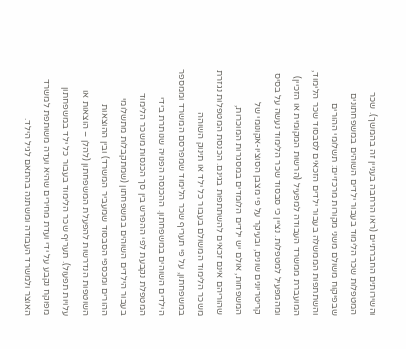והשירותים החברתיים (ראו הרחבה בעניין זה בהמשך). שכר המטפלות שכר הלימוד בעבור ילדים השוהים במשפחתונים שבפיקוח משולם משני מקורות מרכזיים: תשלומי ההורים והשתתפות הממשלה בעבור ילדים הזכאים לסבסוד שכר הלימוד, המועברת ממשרד העבודה למפעיל (הרשות המקומית או הזכיין) ומהמפעיל למטפלות. נציין כי סבסוד שכר הלימוד נעשה על בסיס קריטריונים שונים, ובעיקר על פי מצבן הסוציו-אקונומי של המשפחות, אולם יש ילדים הלומדים במסגרות המוכרות, שהוריהם אינם זכאים להשתתפות בגינם. הכנסת המטפלות נגזרת משכר הלימוד המשולם בעבור כל ילד או תינוק השוהה במשפחתון, על פי תעריף שכר הלימוד שמפרסם המשרד וממספר הילדים השוהים במשפחתון. ההכנסה הפנויה שנותרת בידי המטפלת נקבעת לפי ההפרש בין סך הכנסות משכר הלימוד בעבור הילדים השוהים במשפחתון (שמתקבלות מתשלומי ההורים ומכספי הסבסוד שמעביר המשרד) ובין ההוצאות השוטפות הנדרשות להפעלת המשפחתון (להלן – הוצאות או עלויות תפעול). תעריף שכר הלימוד בעבור כל ילד במשפחתון מפוקח נקבע על ידי ועדת מחירים שהיא ועדה משותפת למשרד האוצר ולמשרד העבודה ומשתנה בהתאם לגיל הילד.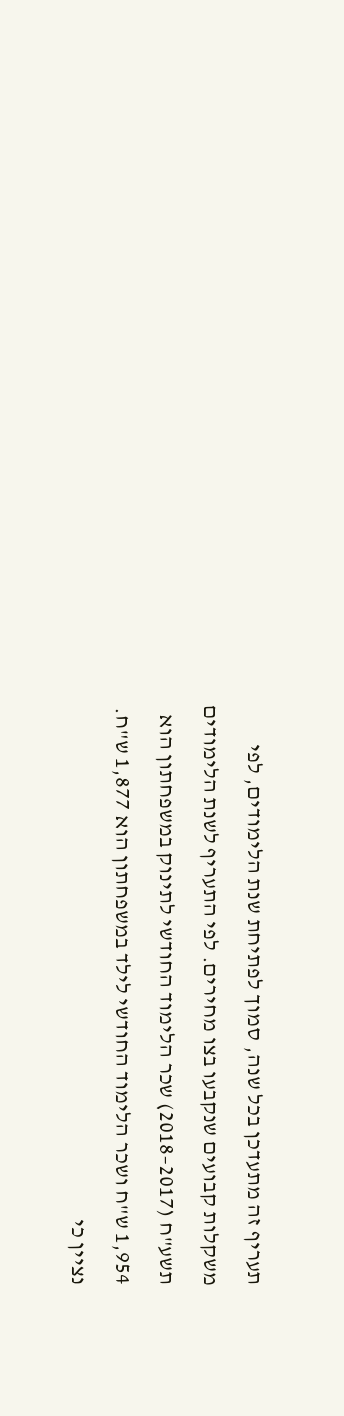תעריף זה מתעדכן בכל שנה, סמוך לפתיחת שנת הלימודים, לפי משקלות קבועים שנקבעו בצו מחירים. לפי התעריף לשנת הלימודים תשע"ח (2017–2018) שכר הלימוד החודשי לתינוק במשפחתון הוא 1,954 ש"ח ושכר הלימוד החודשי לילד במשפחתון הוא 1,877 ש"ח. נציין כי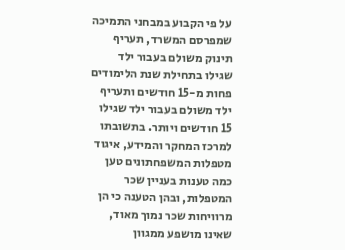על פי הקבוע במבחני התמיכה שמפרסם המשרד, תעריף תינוק משולם בעבור ילד שגילו בתחילת שנת הלימודים פחות מ-15 חודשים ותעריף ילד משולם בעבור ילד שגילו 15 חודשים ויותר. בתשובתו למרכז המחקר והמידע, איגוד מטפלות המשפחתונים טען כמה טענות בעניין שכר המטפלות, ובהן הטענה כי הן מרוויחות שכר נמוך מאוד, שאינו מושפע ממגוון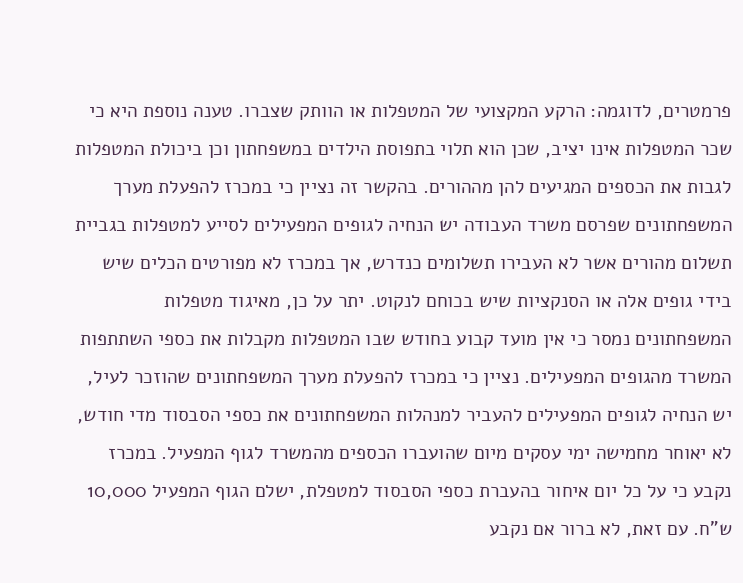פרמטרים, לדוגמה: הרקע המקצועי של המטפלות או הוותק שצברו. טענה נוספת היא כי שכר המטפלות אינו יציב, שכן הוא תלוי בתפוסת הילדים במשפחתון וכן ביכולת המטפלות לגבות את הכספים המגיעים להן מההורים. בהקשר זה נציין כי במכרז להפעלת מערך המשפחתונים שפרסם משרד העבודה יש הנחיה לגופים המפעילים לסייע למטפלות בגביית תשלום מהורים אשר לא העבירו תשלומים כנדרש, אך במכרז לא מפורטים הכלים שיש בידי גופים אלה או הסנקציות שיש בכוחם לנקוט. יתר על כן, מאיגוד מטפלות המשפחתונים נמסר כי אין מועד קבוע בחודש שבו המטפלות מקבלות את כספי השתתפות המשרד מהגופים המפעילים. נציין כי במכרז להפעלת מערך המשפחתונים שהוזכר לעיל, יש הנחיה לגופים המפעילים להעביר למנהלות המשפחתונים את כספי הסבסוד מדי חודש, לא יאוחר מחמישה ימי עסקים מיום שהועברו הכספים מהמשרד לגוף המפעיל. במכרז נקבע כי על כל יום איחור בהעברת כספי הסבסוד למטפלת, ישלם הגוף המפעיל 10,000 ש"ח. עם זאת, לא ברור אם נקבע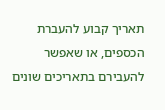תאריך קבוע להעברת הכספים, או שאפשר להעבירם בתאריכים שונים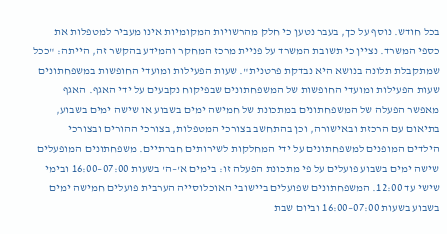בכל חודש. נוסף על כך, בעבר נטען כי חלק מהרשויות המקומיות אינו מעביר למטפלות את כספי המשרד. נציין כי תשובת המשרד על פניית מרכז המחקר והמידע בהקשר זה, הייתה: "ככל שמתקבלת תלונה בנושא היא נבדקת פרטנית". שעות הפעילות ומועדי החופשות במשפחתונים שעות הפעילות ומועדי החופשות של המשפחתונים שבפיקוח נקבעים על ידי האגף. האגף מאפשר הפעלה של המשפחתונים במתכונת של חמישה ימים בשבוע או שישה ימים בשבוע, בתיאום עם הרכזת ובאישורה, וכן בהתחשב בצורכי המטפלות, בצורכי ההורים ובצורכי הילדים המופנים למשפחתונים על ידי המחלקות לשירותים חברתיים. משפחתונים המופעלים שישה ימים בשבוע פועלים על פי מתכונת הפעלה זו: בימים א'–ה' בשעות 07:00–16:00 ובימי שישי עד 12:00. המשפחתונים שפועלים ביישובי האוכלוסייה הערבית פועלים חמישה ימים בשבוע בשעות 07:00–16:00 וביום שבת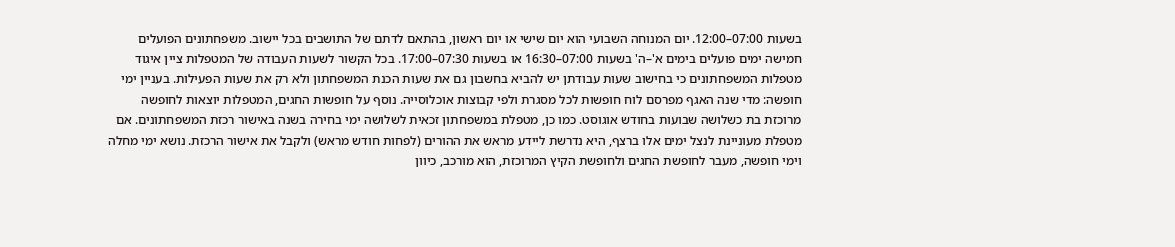בשעות 07:00–12:00. יום המנוחה השבועי הוא יום שישי או יום ראשון, בהתאם לדתם של התושבים בכל יישוב. משפחתונים הפועלים חמישה ימים פועלים בימים א'–ה' בשעות 07:00–16:30 או בשעות 07:30–17:00. בכל הקשור לשעות העבודה של המטפלות ציין איגוד מטפלות המשפחתונים כי בחישוב שעות עבודתן יש להביא בחשבון גם את שעות הכנת המשפחתון ולא רק את שעות הפעילות. בעניין ימי חופשה: מדי שנה האגף מפרסם לוח חופשות לכל מסגרת ולפי קבוצות אוכלוסייה. נוסף על חופשות החגים, המטפלות יוצאות לחופשה מרוכזת בת כשלושה שבועות בחודש אוגוסט. כמו כן, מטפלת במשפחתון זכאית לשלושה ימי בחירה בשנה באישור רכזת המשפחתונים. אם מטפלת מעוניינת לנצל ימים אלו ברצף, היא נדרשת ליידע מראש את ההורים (לפחות חודש מראש) ולקבל את אישור הרכזת. נושא ימי מחלה וימי חופשה, מעבר לחופשת החגים ולחופשת הקיץ המרוכזת, הוא מורכב, כיוון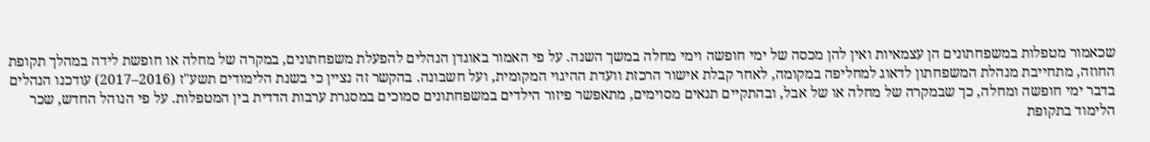שכאמור מטפלות במשפחתונים הן עצמאיות ואין להן מכסה של ימי חופשה וימי מחלה במשך השנה. על פי האמור באוגדן הנהלים להפעלת משפחתונים, במקרה של מחלה או חופשת לידה במהלך תקופת החוזה, מתחייבת מנהלת המשפחתון לדאוג למחליפה במקומה, לאחר קבלת אישור הרכזת וועדת ההיגוי המקומית, ועל חשבונה. בהקשר זה נציין כי בשנת הלימודים תשע"ז (2016–2017) עודכנו הנהלים בדבר ימי חופשה ומחלה, כך שבמקרה של מחלה או של אבל, ובהתקיים תנאים מסוימים, מתאפשר פיזור הילדים במשפחתונים סמוכים במסגרת ערבות הדדית בין המטפלות. על פי הנוהל החדש, שכר הלימוד בתקופת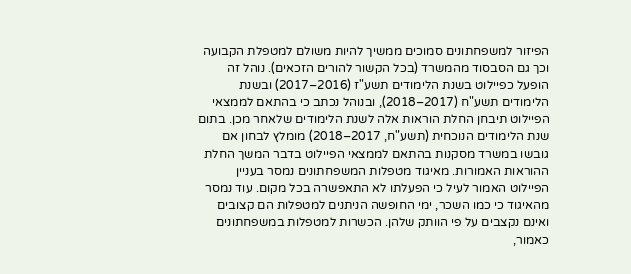הפיזור למשפחתונים סמוכים ממשיך להיות משולם למטפלת הקבועה וכך גם הסבסוד מהמשרד (בכל הקשור להורים הזכאים). נוהל זה הופעל כפיילוט בשנת הלימודים תשע"ז (2016–2017) ובשנת הלימודים תשע"ח (2017–2018), ובנוהל נכתב כי בהתאם לממצאי הפיילוט תיבחן החלת הוראות אלה לשנת הלימודים שלאחר מכן. בתום שנת הלימודים הנוכחית (תשע"ח, 2017–2018) מומלץ לבחון אם גובשו במשרד מסקנות בהתאם לממצאי הפיילוט בדבר המשך החלת ההוראות האמורות. מאיגוד מטפלות המשפחתונים נמסר בעניין הפיילוט האמור לעיל כי הפעלתו לא התאפשרה בכל מקום. עוד נמסר מהאיגוד כי כמו השכר, ימי החופשה הניתנים למטפלות הם קצובים ואינם נקצבים על פי הוותק שלהן. הכשרות למטפלות במשפחתונים כאמור,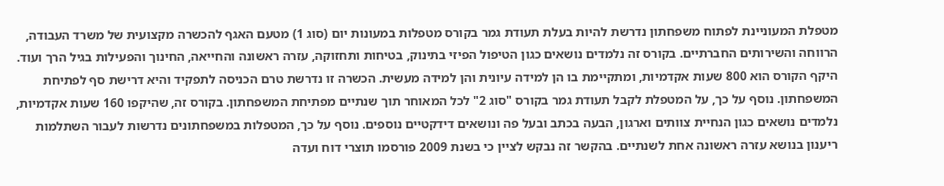מטפלת המעוניינת לפתוח משפחתון נדרשת להיות בעלת תעודת גמר בקורס מטפלות במעונות יום (סוג 1) מטעם האגף להכשרה מקצועית של משרד העבודה, הרווחה והשירותים החברתיים. בקורס זה נלמדים נושאים כגון הטיפול הפיזי בתינוק, בטיחות ותחזוקה, עזרה ראשונה והחייאה, החינוך והפעילות בגיל הרך ועוד. היקף הקורס הוא 800 שעות אקדמיות, ומתקיימת בו הן למידה עיונית והן למידה מעשית. הכשרה זו נדרשת טרם הכניסה לתפקיד והיא דרישת סף לפתיחת המשפחתון. נוסף על כך, על המטפלת לקבל תעודת גמר בקורס "סוג 2" לכל המאוחר תוך שנתיים מפתיחת המשפחתון. בקורס זה, שהיקפו 160 שעות אקדמיות, נלמדים נושאים כגון הנחיית צוותים וארגון, הבעה בכתב ובעל פה ונושאים דידקטיים נוספים. נוסף על כך, המטפלות במשפחתונים נדרשות לעבור השתלמות ריענון בנושא עזרה ראשונה אחת לשנתיים. בהקשר זה נבקש לציין כי בשנת 2009 פורסמו תוצרי דוח ועדה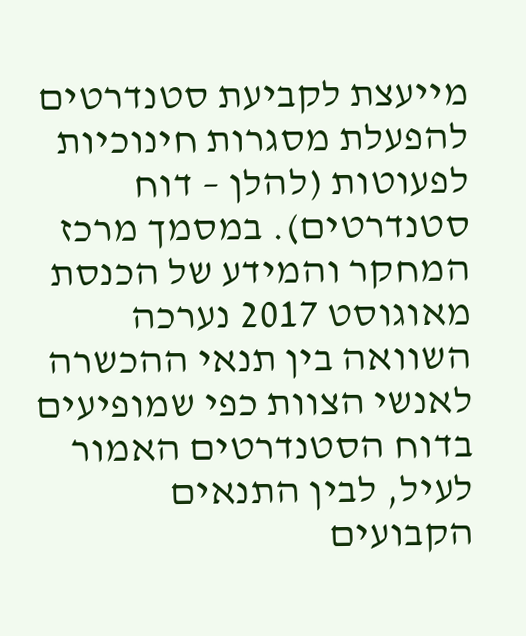מייעצת לקביעת סטנדרטים להפעלת מסגרות חינוכיות לפעוטות (להלן – דוח סטנדרטים). במסמך מרכז המחקר והמידע של הכנסת מאוגוסט 2017 נערכה השוואה בין תנאי ההכשרה לאנשי הצוות כפי שמופיעים בדוח הסטנדרטים האמור לעיל, לבין התנאים הקבועים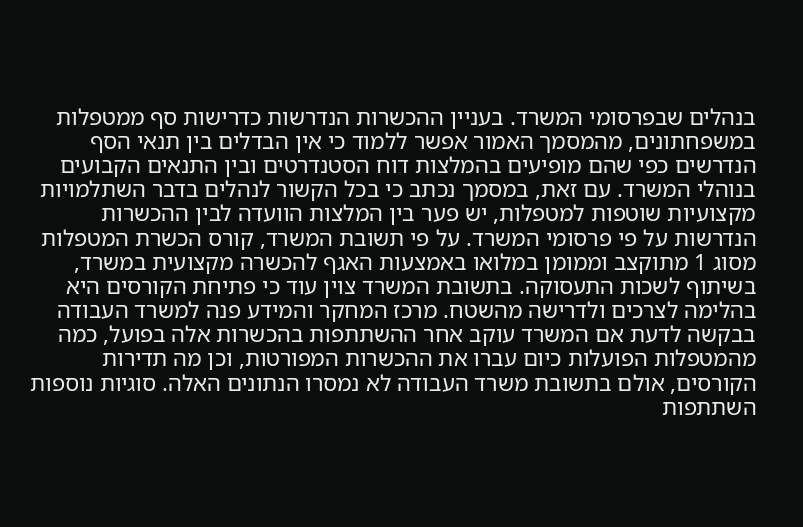בנהלים שבפרסומי המשרד. בעניין ההכשרות הנדרשות כדרישות סף ממטפלות במשפחתונים, מהמסמך האמור אפשר ללמוד כי אין הבדלים בין תנאי הסף הנדרשים כפי שהם מופיעים בהמלצות דוח הסטנדרטים ובין התנאים הקבועים בנוהלי המשרד. עם זאת, במסמך נכתב כי בכל הקשור לנהלים בדבר השתלמויות מקצועיות שוטפות למטפלות, יש פער בין המלצות הוועדה לבין ההכשרות הנדרשות על פי פרסומי המשרד. על פי תשובת המשרד, קורס הכשרת המטפלות מסוג 1 מתוקצב וממומן במלואו באמצעות האגף להכשרה מקצועית במשרד, בשיתוף לשכות התעסוקה. בתשובת המשרד צוין עוד כי פתיחת הקורסים היא בהלימה לצרכים ולדרישה מהשטח. מרכז המחקר והמידע פנה למשרד העבודה בבקשה לדעת אם המשרד עוקב אחר ההשתתפות בהכשרות אלה בפועל, כמה מהמטפלות הפועלות כיום עברו את ההכשרות המפורטות, וכן מה תדירות הקורסים, אולם בתשובת משרד העבודה לא נמסרו הנתונים האלה. סוגיות נוספות השתתפות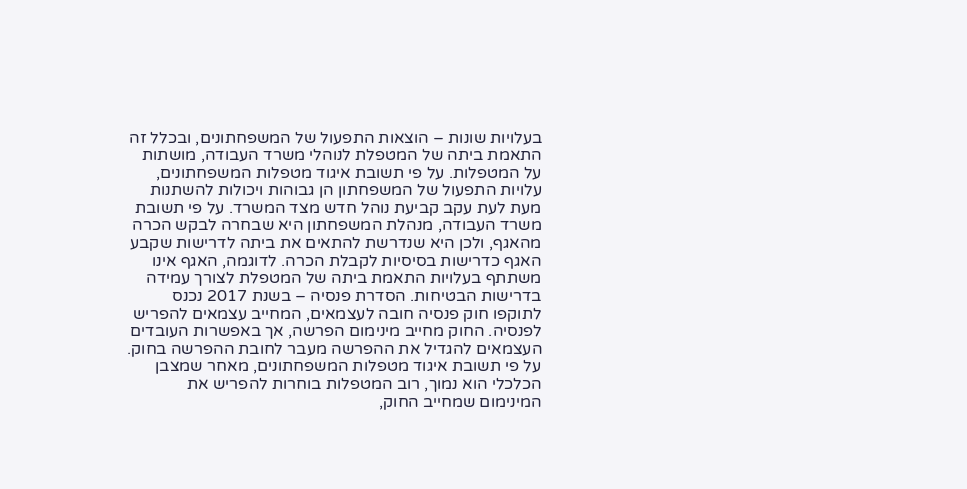בעלויות שונות – הוצאות התפעול של המשפחתונים, ובכלל זה התאמת ביתה של המטפלת לנוהלי משרד העבודה, מושתות על המטפלות. על פי תשובת איגוד מטפלות המשפחתונים, עלויות התפעול של המשפחתון הן גבוהות ויכולות להשתנות מעת לעת עקב קביעת נוהל חדש מצד המשרד. על פי תשובת משרד העבודה, מנהלת המשפחתון היא שבחרה לבקש הכרה מהאגף, ולכן היא שנדרשת להתאים את ביתה לדרישות שקבע האגף כדרישות בסיסיות לקבלת הכרה. לדוגמה, האגף אינו משתתף בעלויות התאמת ביתה של המטפלת לצורך עמידה בדרישות הבטיחות. הסדרת פנסיה – בשנת 2017 נכנס לתוקפו חוק פנסיה חובה לעצמאים, המחייב עצמאים להפריש לפנסיה. החוק מחייב מינימום הפרשה, אך באפשרות העובדים העצמאים להגדיל את ההפרשה מעבר לחובת ההפרשה בחוק. על פי תשובת איגוד מטפלות המשפחתונים, מאחר שמצבן הכלכלי הוא נמוך, רוב המטפלות בוחרות להפריש את המינימום שמחייב החוק,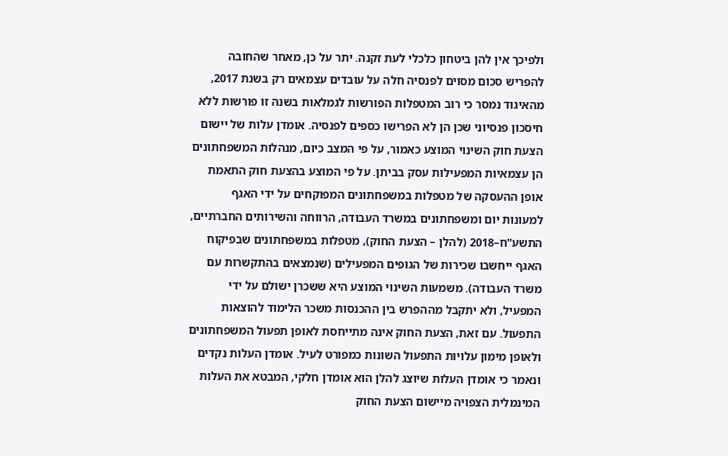ולפיכך אין להן ביטחון כלכלי לעת זקנה. יתר על כן, מאחר שהחובה להפריש סכום מסוים לפנסיה חלה על עובדים עצמאים רק בשנת 2017, מהאיגוד נמסר כי רוב המטפלות הפורשות לגמלאות בשנה זו פורשות ללא חיסכון פנסיוני שכן הן לא הפרישו כספים לפנסיה. אומדן עלות של יישום הצעת חוק השינוי המוצע כאמור, על פי המצב כיום, מנהלות המשפחתונים הן עצמאיות המפעילות עסק בביתן. על פי המוצע בהצעת חוק התאמת אופן ההעסקה של מטפלות במשפחתונים המפוקחים על ידי האגף למעונות יום ומשפחתונים במשרד העבודה, הרווחה והשירותים החברתיים, התשע"ח–2018 (להלן – הצעת החוק), מטפלות במשפחתונים שבפיקוח האגף ייחשבו שכירות של הגופים המפעילים (שנמצאים בהתקשרות עם משרד העבודה). משמעות השינוי המוצע היא ששכרן ישולם על ידי המפעיל, ולא יתקבל מההפרש בין ההכנסות משכר הלימוד להוצאות התפעול. עם זאת, הצעת החוק אינה מתייחסת לאופן תפעול המשפחתונים ולאופן מימון עלויות התפעול השונות כמפורט לעיל. אומדן העלות נקדים ונאמר כי אומדן העלות שיוצג להלן הוא אומדן חלקי, המבטא את העלות המינמלית הצפויה מיישום הצעת החוק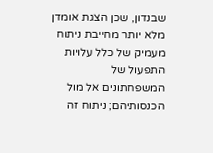שבנדון, שכן הצגת אומדן מלא יותר מחייבת ניתוח מעמיק של כלל עלויות התפעול של המשפחתונים אל מול הכנסותיהם; ניתוח זה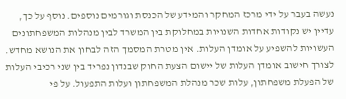נעשה בעבר על ידי מרכז המחקר והמידע של הכנסת וגורמים נוספים. נוסף על כך, עדיין יש נקודות אחדות השנויות במחלוקת בין המשרד לבין מנהלות המשפחתונים העשויות להשפיע על אומדן העלות. אין מטרת המסמך הזה לבחון את הנושא מחדש. לצורך חישוב אומדן העלות של יישום הצעת החוק שבנדון נפריד בין שני רכיבי העלות של הפעלת משפחתון, עלות שכר מנהלת המשפחתון ועלות התפעול. על פי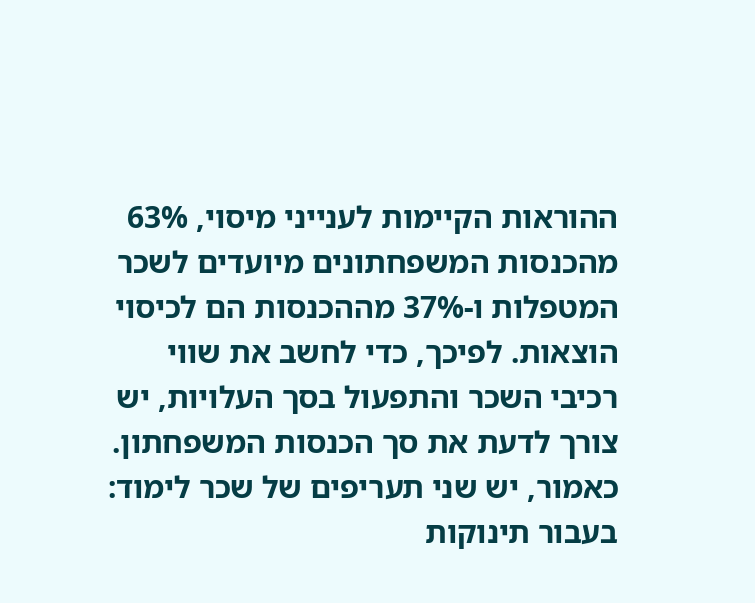ההוראות הקיימות לענייני מיסוי, 63% מהכנסות המשפחתונים מיועדים לשכר המטפלות ו-37% מההכנסות הם לכיסוי הוצאות. לפיכך, כדי לחשב את שווי רכיבי השכר והתפעול בסך העלויות, יש צורך לדעת את סך הכנסות המשפחתון. כאמור, יש שני תעריפים של שכר לימוד: בעבור תינוקות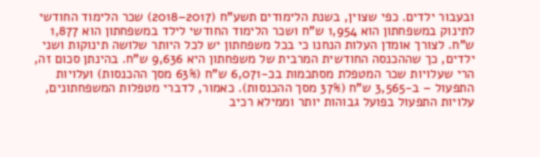ובעבור ילדים. כפי שצוין, בשנת הלימודים תשע"ח (2017–2018) שכר הלימוד החודשי לתינוק במשפחתון הוא 1,954 ש"ח ושכר הלימוד החודשי לילד במשפחתון הוא 1,877 ש"ח. לצורך אומדן העלות הנחנו כי בכל משפחתון יש לכל היותר שלושה תינוקות ושני ילדים, כך שההכנסה החודשית המרבית של משפחתון היא 9,636 ש"ח. בהינתן סכום זה, הרי שעלויות שכר המטפלת מסתכמות בכ-6,071 ש"ח (63% מסך ההכנסות) ועלויות התפעול – ב-3,565 ש"ח (37% מסך ההכנסות). כאמור, לדברי מטפלות המשפחתונים, עלויות התפעול בפועל גבוהות יותר וממילא רכיב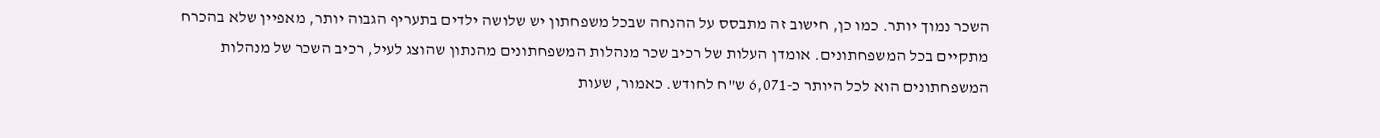השכר נמוך יותר. כמו כן, חישוב זה מתבסס על ההנחה שבכל משפחתון יש שלושה ילדים בתעריף הגבוה יותר, מאפיין שלא בהכרח מתקיים בכל המשפחתונים. אומדן העלות של רכיב שכר מנהלות המשפחתונים מהנתון שהוצג לעיל, רכיב השכר של מנהלות המשפחתונים הוא לכל היותר כ-6,071 ש"ח לחודש. כאמור, שעות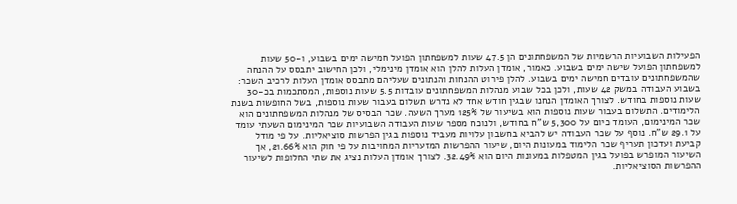הפעילות השבועיות הרשמיות של המשפחתונים הן 47.5 שעות למשפחתון הפועל חמישה ימים בשבוע, ו-50 שעות למשפחתון הפועל שישה ימים בשבוע. כאמור, אומדן העלות להלן הוא אומדן מינימלי, ולכן החישוב יתבסס על ההנחה שהמשפחתונים עובדים חמישה ימים בשבוע. להלן פירוט ההנחות והנתונים שעליהם מתבסס אומדן העלות לרכיב השכר: בשבוע העבודה במשק 42 שעות, ולכן בכל שבוע מנהלות המשפחתונים עובדות 5.5 שעות נוספות, המסתכמות בכ-30 שעות נוספות בחודש. לצורך האומדן הנחנו שבגין חודש אחד לא נדרש תשלום בעבור שעות נוספות, בשל החופשות בשנת הלימודים. התשלום בעבור שעות נוספות הוא בשיעור של 125% מערך השעה. שכר הבסיס של מנהלות המשפחתונים הוא שכר המינימום, העומד כיום על 5,300 ש"ח בחודש, ולנוכח מספר שעות העבודה השבועיות שכר המינימום השעתי עומד על 29.1 ש"ח. נוסף על שכר העבודה יש להביא בחשבון עלויות מעביד נוספות בגין הפרשות סוציאליות. על פי מודל קביעת ועדכון תעריף שכר הלימוד במעונות היום, שיעור ההפרשות המזעריות המחויבות על פי חוק הוא 21.66%, אך השיעור המופרש בפועל בגין המטפלות במעונות היום הוא 32.49%. לצורך אומדן העלות נציג את שתי החלופות לשיעור ההפרשות הסוציאליות.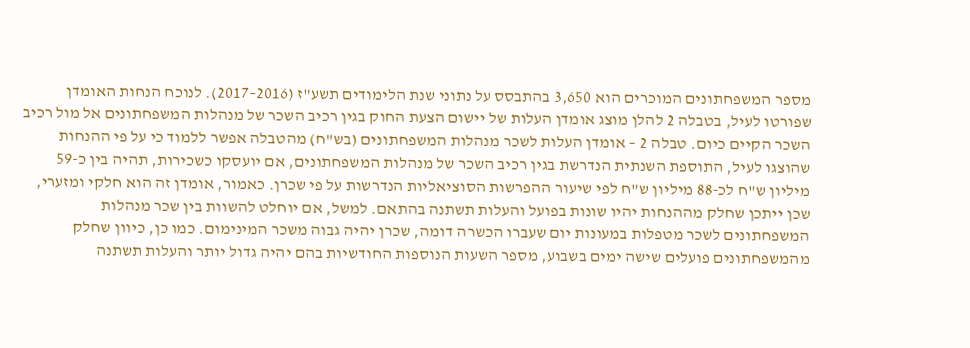מספר המשפחתונים המוכרים הוא 3,650 בהתבסס על נתוני שנת הלימודים תשע"ז (2016–2017). לנוכח הנחות האומדן שפורטו לעיל, בטבלה 2 להלן מוצג אומדן העלות של יישום הצעת החוק בגין רכיב השכר של מנהלות המשפחתונים אל מול רכיב השכר הקיים כיום. טבלה 2 – אומדן העלות לשכר מנהלות המשפחתונים (בש"ח) מהטבלה אפשר ללמוד כי על פי ההנחות שהוצגו לעיל, התוספת השנתית הנדרשת בגין רכיב השכר של מנהלות המשפחתונים, אם יועסקו כשכירות, תהיה בין כ-59 מיליון ש"ח לכ-88 מיליון ש"ח לפי שיעור ההפרשות הסוציאליות הנדרשות על פי שכרן. כאמור, אומדן זה הוא חלקי ומזערי, שכן ייתכן שחלק מההנחות יהיו שונות בפועל והעלות תשתנה בהתאם. למשל, אם יוחלט להשוות בין שכר מנהלות המשפחתונים לשכר מטפלות במעונות יום שעברו הכשרה דומה, שכרן יהיה גבוה משכר המינימום. כמו כן, כיוון שחלק מהמשפחתונים פועלים שישה ימים בשבוע, מספר השעות הנוספות החודשיות בהם יהיה גדול יותר והעלות תשתנה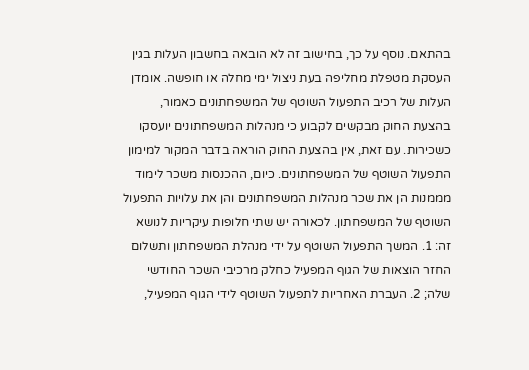בהתאם. נוסף על כך, בחישוב זה לא הובאה בחשבון העלות בגין העסקת מטפלת מחליפה בעת ניצול ימי מחלה או חופשה. אומדן העלות של רכיב התפעול השוטף של המשפחתונים כאמור, בהצעת החוק מבקשים לקבוע כי מנהלות המשפחתונים יועסקו כשכירות. עם זאת, אין בהצעת החוק הוראה בדבר המקור למימון התפעול השוטף של המשפחתונים. כיום, ההכנסות משכר לימוד מממנות הן את שכר מנהלות המשפחתונים והן את עלויות התפעול השוטף של המשפחתון. לכאורה יש שתי חלופות עיקריות לנושא זה: 1. המשך התפעול השוטף על ידי מנהלת המשפחתון ותשלום החזר הוצאות של הגוף המפעיל כחלק מרכיבי השכר החודשי שלה; 2. העברת האחריות לתפעול השוטף לידי הגוף המפעיל,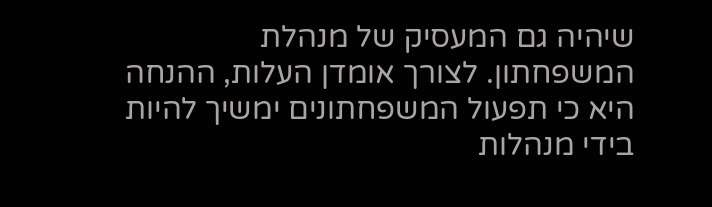שיהיה גם המעסיק של מנהלת המשפחתון. לצורך אומדן העלות, ההנחה היא כי תפעול המשפחתונים ימשיך להיות בידי מנהלות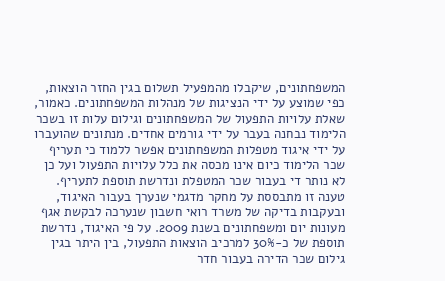המשפחתונים, שיקבלו מהמפעיל תשלום בגין החזר הוצאות, כפי שמוצע על ידי הנציגות של מנהלות המשפחתונים. כאמור, שאלת עלויות התפעול של המשפחתונים וגילום עלות זו בשכר הלימוד נבחנה בעבר על ידי גורמים אחדים. מנתונים שהועברו על ידי איגוד מטפלות המשפחתונים אפשר ללמוד כי תעריף שכר הלימוד כיום אינו מכסה את כלל עלויות התפעול ועל כן לא נותר די בעבור שכר המטפלת ונדרשת תוספת לתעריף. טענה זו מתבססת על מחקר מדגמי שנערך בעבור האיגוד, ובעקבות בדיקה של משרד רואי חשבון שנערכה לבקשת אגף מעונות יום ומשפחתונים בשנת 2009. על פי האיגוד, נדרשת תוספת של כ-30% למרכיב הוצאות התפעול, בין היתר בגין גילום שכר הדירה בעבור חדר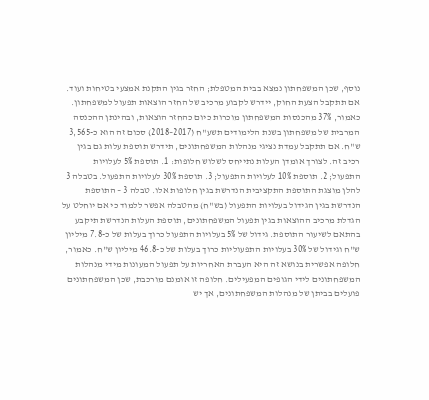נוסף, שכן המשפחתון נמצא בבית המטפלת; החזר בגין התקנת אמצעי בטיחות ועוד. אם תתקבל הצעת החוק, יידרש לקבוע מרכיב של החזר הוצאות תפעול למשפחתון. כאמור, 37% מהכנסות המשפחתון מוכרות כיום כהחזר הוצאות, ובהינתן ההכנסה המרבית של משפחתון בשנת הלימודים תשע"ח (2017–2018) סכום זה הוא כ-3,565 ש"ח. אם תתקבל עמדת נציגי מנהלות המשפחתונים, תידרש תוספת עלות גם בגין רכיב זה. לצורך אומדן העלות נתייחס לשלוש חלופות: 1. תוספת 5% לעלויות התפעול; 2. תוספת 10% לעלויות התפעול; 3. תוספת 30% לעלויות התפעול. בטבלה 3 להלן מוצגת התוספת התקציבית הנדרשת בגין חלופות אלו. טבלה 3 – התוספת הנדרשת בגין הגידול בעלויות התפעול (בש"ח) מהטבלה אפשר ללמוד כי אם יוחלט על הגדלת מרכיב ההוצאות בגין תפעול המשפחתונים, תוספת העלות הנדרשת תיקבע בהתאם לשיעור התוספת. גידול של 5% בעלויות התפעול כרוך בעלות של כ-7.8 מיליון ש"ח וגידול של 30% בעלויות התפעוליות כרוך בעלות של כ-46.8 מיליון ש"ח. כאמור, חלופה אפשרית בנושא זה היא העברת האחריות על תפעול המעונות מידי מנהלות המשפחתונים לידי הגופים המפעילים. חלופה זו אומנם מורכבת, שכן המשפחתונים פועלים בביתן של מנהלות המשפחתונים, אך יש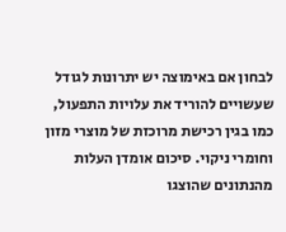לבחון אם באימוצה יש יתרונות לגודל שעשויים להוריד את עלויות התפעול, כמו בגין רכישת מרוכזת של מוצרי מזון וחומרי ניקוי. סיכום אומדן העלות מהנתונים שהוצגו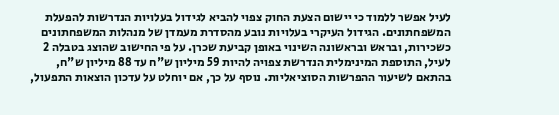לעיל אפשר ללמוד כי יישום הצעת החוק צפוי להביא לגידול בעלויות הנדרשות להפעלת המשפחתונים. הגידול העיקרי בעלויות נובע מהסדרת מעמדן של מנהלות המשפחתונים כשכירות, ובראש ובראשונה השינוי באופן קביעת שכרן. על פי החישוב שהוצג בטבלה 2 לעיל, התוספת המינימלית הנדרשת צפויה להיות 59 מיליון ש"ח עד 88 מיליון ש"ח, בהתאם לשיעור ההפרשות הסוציאליות. נוסף על כך, אם יוחלט על עדכון הוצאות התפעול,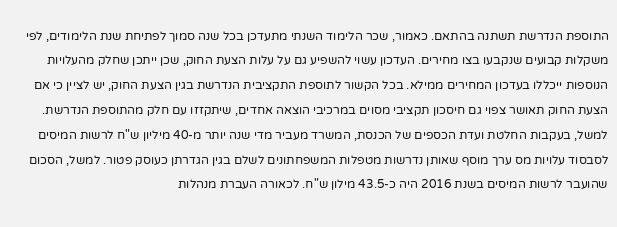התוספת הנדרשת תשתנה בהתאם. כאמור, שכר הלימוד השנתי מתעדכן בכל שנה סמוך לפתיחת שנת הלימודים, לפי משקלות קבועים שנקבעו בצו מחירים. העדכון עשוי להשפיע גם על עלות הצעת החוק, שכן ייתכן שחלק מהעלויות הנוספות ייכללו בעדכון המחירים ממילא. בכל הקשור לתוספת התקציבית הנדרשת בגין הצעת החוק, יש לציין כי אם הצעת החוק תאושר צפוי גם חיסכון תקציבי מסוים במרכיבי הוצאה אחדים, שיתקזזו עם חלק מהתוספת הנדרשת. למשל, בעקבות החלטת ועדת הכספים של הכנסת, המשרד מעביר מדי שנה יותר מ-40 מיליון ש"ח לרשות המיסים לסבסוד עלויות מס ערך מוסף שאותן נדרשות מטפלות המשפחתונים לשלם בגין הגדרתן כעוסק פטור. למשל, הסכום שהועבר לרשות המיסים בשנת 2016 היה כ-43.5 מילון ש"ח. לכאורה העברת מנהלות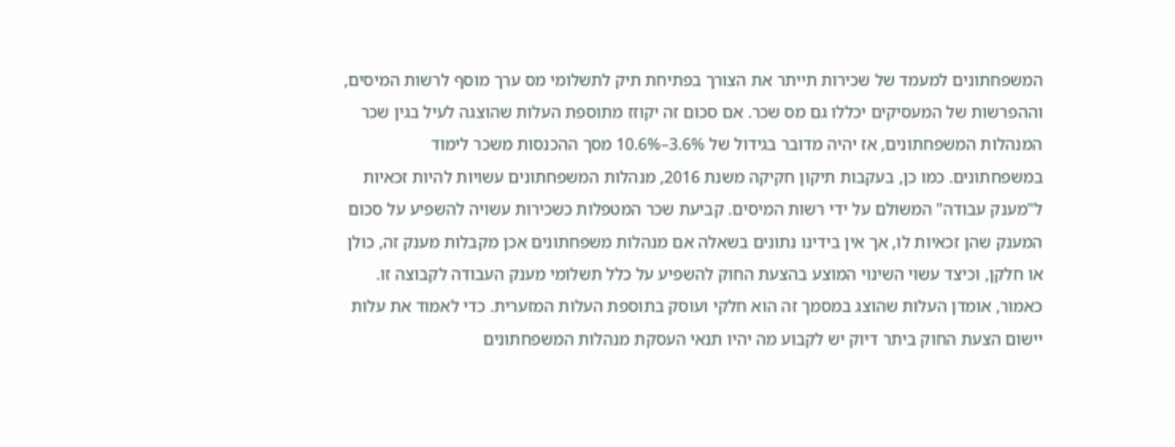המשפחתונים למעמד של שכירות תייתר את הצורך בפתיחת תיק לתשלומי מס ערך מוסף לרשות המיסים, וההפרשות של המעסיקים יכללו גם מס שכר. אם סכום זה יקוזז מתוספת העלות שהוצגה לעיל בגין שכר המנהלות המשפחתונים, אז יהיה מדובר בגידול של 3.6%–10.6% מסך ההכנסות משכר לימוד במשפחתונים. כמו כן, בעקבות תיקון חקיקה משנת 2016, מנהלות המשפחתונים עשויות להיות זכאיות ל"מענק עבודה" המשולם על ידי רשות המיסים. קביעת שכר המטפלות כשכירות עשויה להשפיע על סכום המענק שהן זכאיות לו, אך אין בידינו נתונים בשאלה אם מנהלות משפחתונים אכן מקבלות מענק זה, כולן או חלקן, וכיצד עשוי השינוי המוצע בהצעת החוק להשפיע על כלל תשלומי מענק העבודה לקבוצה זו. כאמור, אומדן העלות שהוצג במסמך זה הוא חלקי ועוסק בתוספת העלות המזערית. כדי לאמוד את עלות יישום הצעת החוק ביתר דיוק יש לקבוע מה יהיו תנאי העסקת מנהלות המשפחתונים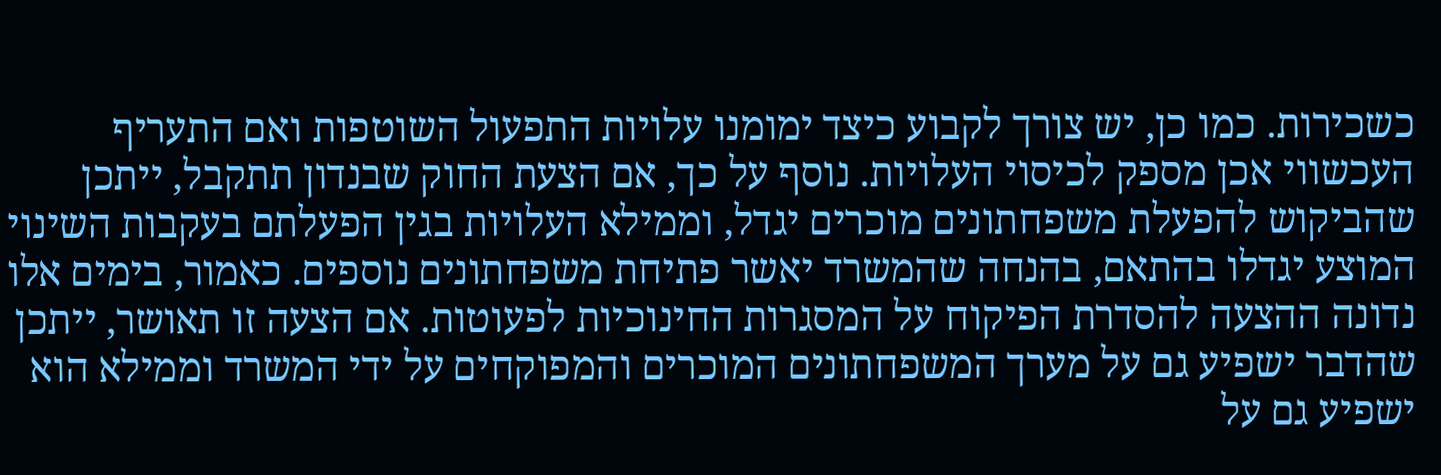כשכירות. כמו כן, יש צורך לקבוע כיצד ימומנו עלויות התפעול השוטפות ואם התעריף העכשווי אכן מספק לכיסוי העלויות. נוסף על כך, אם הצעת החוק שבנדון תתקבל, ייתכן שהביקוש להפעלת משפחתונים מוכרים יגדל, וממילא העלויות בגין הפעלתם בעקבות השינוי המוצע יגדלו בהתאם, בהנחה שהמשרד יאשר פתיחת משפחתונים נוספים. כאמור, בימים אלו נדונה ההצעה להסדרת הפיקוח על המסגרות החינוכיות לפעוטות. אם הצעה זו תאושר, ייתכן שהדבר ישפיע גם על מערך המשפחתונים המוכרים והמפוקחים על ידי המשרד וממילא הוא ישפיע גם על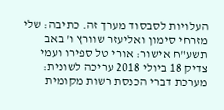העלויות לסבסוד מערך זה. כתיבה: שלי מזרחי סימון ואליעזר שוורץ ו' באב תשע"ח אישור: אורי טל ספירו ועמי צדיק 18 ביולי 2018 עריכה לשונית: מערכת דברי הכנסת רשות מקומית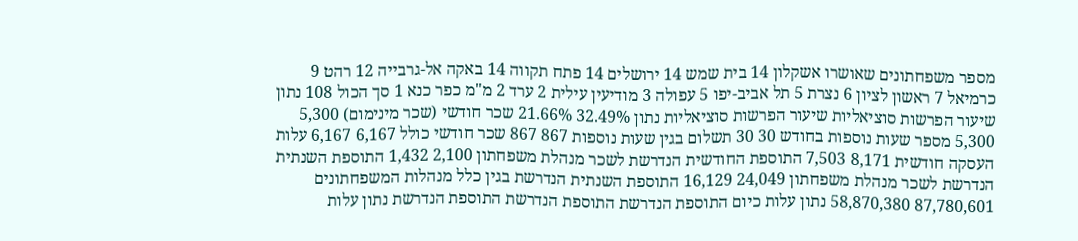מספר משפחתונים שאושרו אשקלון 14 בית שמש 14 ירושלים 14 פתח תקווה 14 באקה אל-גרבייה 12 רהט 9 כרמיאל 7 ראשון לציון 6 נצרת 5 תל אביב-יפו 5 עפולה 3 מודיעין עילית 2 ערד 2 מ"מ כפר כנא 1 סך הכול 108 נתון שיעור הפרשות סוציאליות שיעור הפרשות סוציאליות נתון 32.49% 21.66% שכר חודשי (שכר מינימום) 5,300 5,300 מספר שעות נוספות בחודש 30 30 תשלום בגין שעות נוספות 867 867 שכר חודשי כולל 6,167 6,167 עלות העסקה חודשית 8,171 7,503 התוספת החודשית הנדרשת לשכר מנהלת משפחתון 2,100 1,432 התוספת השנתית הנדרשת לשכר מנהלת משפחתון 24,049 16,129 התוספת השנתית הנדרשת בגין כלל מנהלות המשפחתונים 87,780,601 58,870,380 נתון עלות כיום התוספת הנדרשת התוספת הנדרשת התוספת הנדרשת נתון עלות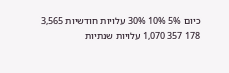כיום 5% 10% 30% עלויות חודשיות 3,565 178 357 1,070 עלויות שנתיות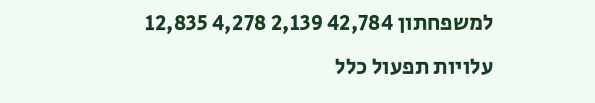למשפחתון 42,784 2,139 4,278 12,835 עלויות תפעול כלל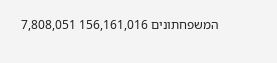המשפחתונים 156,161,016 7,808,051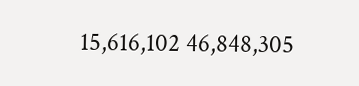15,616,102 46,848,305